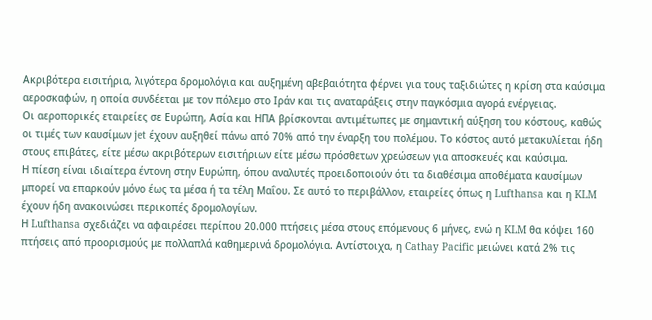Ακριβότερα εισιτήρια, λιγότερα δρομολόγια και αυξημένη αβεβαιότητα φέρνει για τους ταξιδιώτες η κρίση στα καύσιμα αεροσκαφών, η οποία συνδέεται με τον πόλεμο στο Ιράν και τις αναταράξεις στην παγκόσμια αγορά ενέργειας.
Οι αεροπορικές εταιρείες σε Ευρώπη, Ασία και ΗΠΑ βρίσκονται αντιμέτωπες με σημαντική αύξηση του κόστους, καθώς οι τιμές των καυσίμων jet έχουν αυξηθεί πάνω από 70% από την έναρξη του πολέμου. Το κόστος αυτό μετακυλίεται ήδη στους επιβάτες, είτε μέσω ακριβότερων εισιτήριων είτε μέσω πρόσθετων χρεώσεων για αποσκευές και καύσιμα.
Η πίεση είναι ιδιαίτερα έντονη στην Ευρώπη, όπου αναλυτές προειδοποιούν ότι τα διαθέσιμα αποθέματα καυσίμων μπορεί να επαρκούν μόνο έως τα μέσα ή τα τέλη Μαΐου. Σε αυτό το περιβάλλον, εταιρείες όπως η Lufthansa και η KLM έχουν ήδη ανακοινώσει περικοπές δρομολογίων.
Η Lufthansa σχεδιάζει να αφαιρέσει περίπου 20.000 πτήσεις μέσα στους επόμενους 6 μήνες, ενώ η KLM θα κόψει 160 πτήσεις από προορισμούς με πολλαπλά καθημερινά δρομολόγια. Αντίστοιχα, η Cathay Pacific μειώνει κατά 2% τις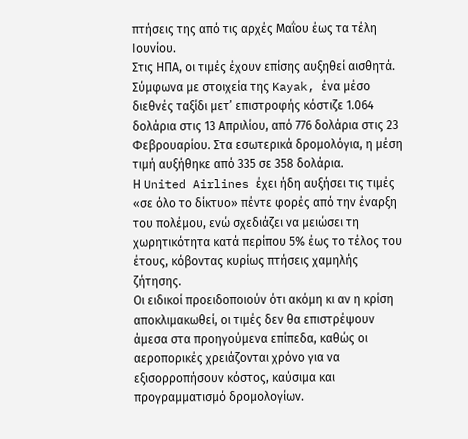πτήσεις της από τις αρχές Μαΐου έως τα τέλη Ιουνίου.
Στις ΗΠΑ, οι τιμές έχουν επίσης αυξηθεί αισθητά. Σύμφωνα με στοιχεία της Kayak, ένα μέσο διεθνές ταξίδι μετ’ επιστροφής κόστιζε 1.064 δολάρια στις 13 Απριλίου, από 776 δολάρια στις 23 Φεβρουαρίου. Στα εσωτερικά δρομολόγια, η μέση τιμή αυξήθηκε από 335 σε 358 δολάρια.
Η United Airlines έχει ήδη αυξήσει τις τιμές «σε όλο το δίκτυο» πέντε φορές από την έναρξη του πολέμου, ενώ σχεδιάζει να μειώσει τη χωρητικότητα κατά περίπου 5% έως το τέλος του έτους, κόβοντας κυρίως πτήσεις χαμηλής ζήτησης.
Οι ειδικοί προειδοποιούν ότι ακόμη κι αν η κρίση αποκλιμακωθεί, οι τιμές δεν θα επιστρέψουν άμεσα στα προηγούμενα επίπεδα, καθώς οι αεροπορικές χρειάζονται χρόνο για να εξισορροπήσουν κόστος, καύσιμα και προγραμματισμό δρομολογίων.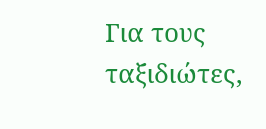Για τους ταξιδιώτες,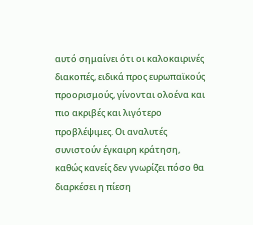αυτό σημαίνει ότι οι καλοκαιρινές διακοπές, ειδικά προς ευρωπαϊκούς προορισμούς, γίνονται ολοένα και πιο ακριβές και λιγότερο προβλέψιμες. Οι αναλυτές συνιστούν έγκαιρη κράτηση, καθώς κανείς δεν γνωρίζει πόσο θα διαρκέσει η πίεση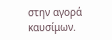στην αγορά καυσίμων.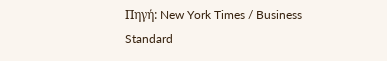Πηγή: New York Times / Business Standard